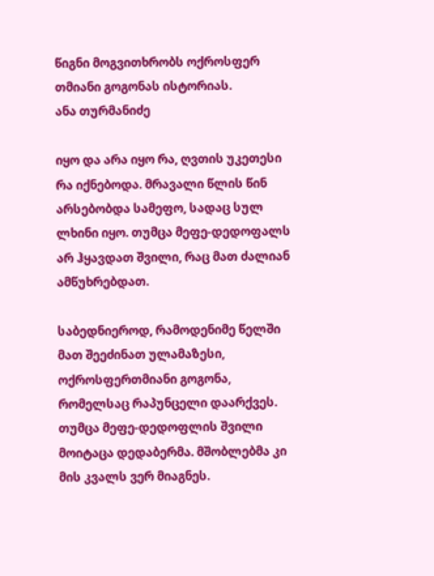წიგნი მოგვითხრობს ოქროსფერ თმიანი გოგონას ისტორიას.
ანა თურმანიძე

იყო და არა იყო რა, ღვთის უკეთესი რა იქნებოდა. მრავალი წლის წინ არსებობდა სამეფო, სადაც სულ ლხინი იყო. თუმცა მეფე-დედოფალს არ ჰყავდათ შვილი, რაც მათ ძალიან ამწუხრებდათ.

საბედნიეროდ, რამოდენიმე წელში მათ შეეძინათ ულამაზესი, ოქროსფერთმიანი გოგონა, რომელსაც რაპუნცელი დაარქვეს. თუმცა მეფე-დედოფლის შვილი მოიტაცა დედაბერმა. მშობლებმა კი მის კვალს ვერ მიაგნეს.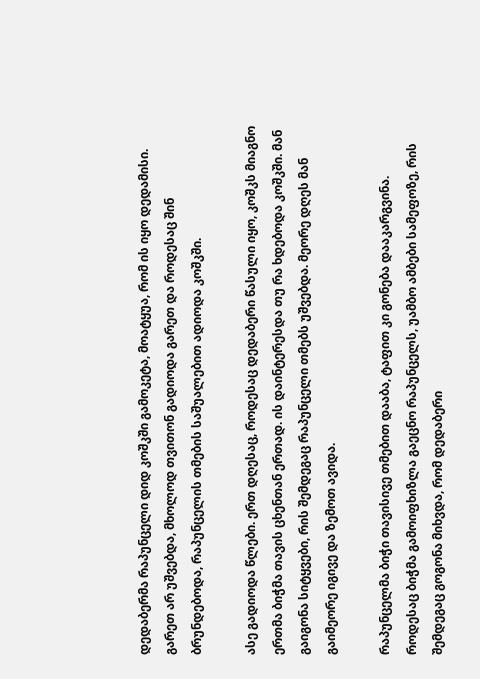დედაბერმა რაპუნცელი დიდ კოშკში გამოკეტა, მოატყუა, რომ ის იყო დედამისი. გარეთ არ უშვებდა, მხოლოდ თვითონ გადიოდა გარეთ და როდესაც შინ ბრუნდებოდა, რაპუნცელის თმების საშუალებით ადიოდა კოშკში.

ასე გადიოდა წლები. ერთ დღესაც, როდესაც დედაბერი წასული იყო, კოშკს მიაგნო ერთმა ბიჭმა თავის ცხენთან ერთად. ის დაინტერესდა თუ რა ხდებოდა კოშკში. მან გაიგონა სიტყვები, რის შემდეგაც რაპუნცელი თმებს უშვებდა. მეორე დღეს მან გაიმეორე იგივე და ზემოთ ავიდა.

რაპუნცელმა ბიჭი თავისივე თმებით დააბა, ტაფით კი გონება დააკარგვინა. როდესაც ბიჭმა გამოიფხიზლა გაეცნო რაპუნცელს, უამბო ამბები სამეფოზე, რის შემდეგაც გოგონა მიხვდა, რომ დედაბერი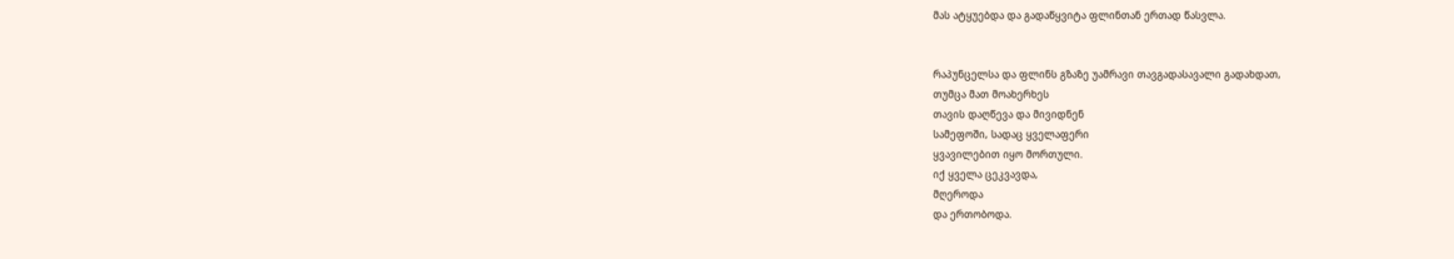მას ატყუებდა და გადაწყვიტა ფლინთან ერთად წასვლა.


რაპუნცელსა და ფლინს გზაზე უამრავი თავგადასავალი გადახდათ,
თუმცა მათ მოახერხეს
თავის დაღწევა და მივიდნენ
სამეფოში, სადაც ყველაფერი
ყვავილებით იყო მორთული.
იქ ყველა ცეკვავდა,
მღეროდა
და ერთობოდა.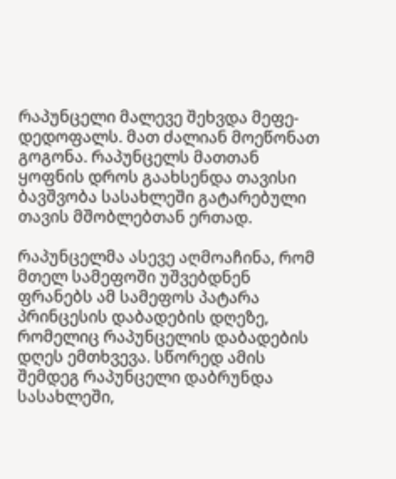რაპუნცელი მალევე შეხვდა მეფე-დედოფალს. მათ ძალიან მოეწონათ გოგონა. რაპუნცელს მათთან ყოფნის დროს გაახსენდა თავისი ბავშვობა სასახლეში გატარებული თავის მშობლებთან ერთად.

რაპუნცელმა ასევე აღმოაჩინა, რომ მთელ სამეფოში უშვებდნენ ფრანებს ამ სამეფოს პატარა პრინცესის დაბადების დღეზე, რომელიც რაპუნცელის დაბადების დღეს ემთხვევა. სწორედ ამის შემდეგ რაპუნცელი დაბრუნდა სასახლეში,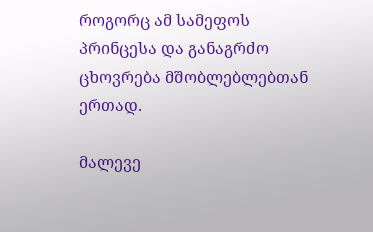როგორც ამ სამეფოს პრინცესა და განაგრძო ცხოვრება მშობლებლებთან ერთად.

მალევე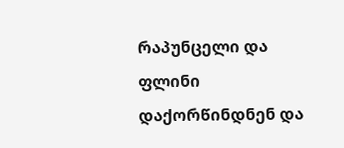რაპუნცელი და ფლინი დაქორწინდნენ და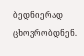ბედნიერად ცხოვრობდნენ.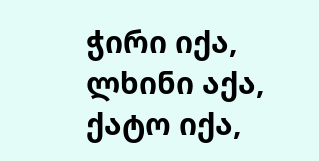ჭირი იქა,
ლხინი აქა,
ქატო იქა,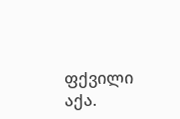ფქვილი აქა.